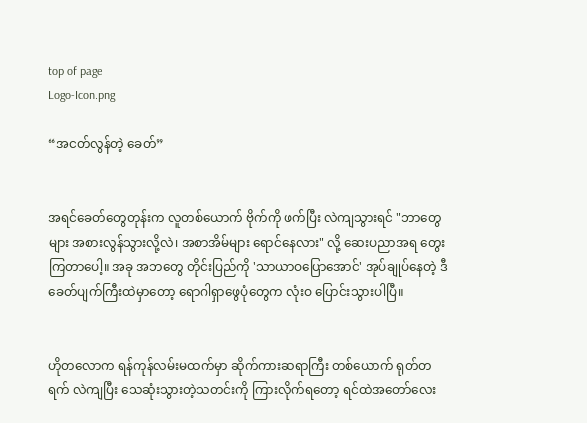top of page
Logo-Icon.png

“အငတ်လွန်တဲ့ ခေတ်”


အရင်ခေတ်တွေတုန်းက လူတစ်ယောက် ဗိုက်ကို ဖက်ပြီး လဲကျသွားရင် "ဘာတွေများ အစားလွန်သွားလို့လဲ၊ အစာအိမ်များ ရောင်နေလား" လို့ ဆေးပညာအရ တွေးကြတာပေါ့။ အခု အဘတွေ တိုင်းပြည်ကို 'သာယာဝပြောအောင်' အုပ်ချုပ်နေတဲ့ ဒီခေတ်ပျက်ကြီးထဲမှာတော့ ရောဂါရှာဖွေပုံတွေက လုံးဝ ပြောင်းသွားပါပြီ။


ဟိုတလောက ရန်ကုန်လမ်းမထက်မှာ ဆိုက်ကားဆရာကြီး တစ်ယောက် ရုတ်တရက် လဲကျပြီး သေဆုံးသွားတဲ့သတင်းကို ကြားလိုက်ရတော့ ရင်ထဲအတော်လေး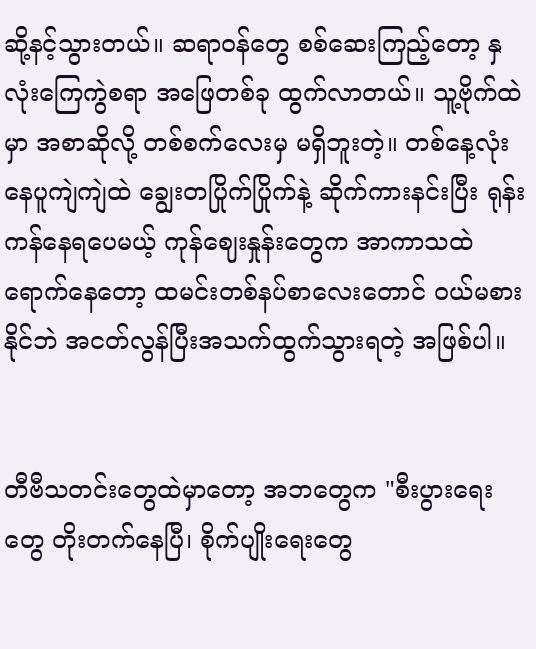ဆို့နင့်သွားတယ်။ ဆရာဝန်တွေ စစ်ဆေးကြည့်တော့ နှလုံးကြေကွဲစရာ အဖြေတစ်ခု ထွက်လာတယ်။ သူ့ဗိုက်ထဲမှာ အစာဆိုလို့ တစ်စက်လေးမှ မရှိဘူးတဲ့။ တစ်နေ့လုံး နေပူကျဲကျဲထဲ ချွေးတပြိုက်ပြိုက်နဲ့ ဆိုက်ကားနင်းပြီး ရုန်းကန်နေရပေမယ့် ကုန်ဈေးနှုန်းတွေက အာကာသထဲရောက်နေတော့ ထမင်းတစ်နပ်စာလေးတောင် ဝယ်မစားနိုင်ဘဲ အငတ်လွန်ပြီးအသက်ထွက်သွားရတဲ့ အဖြစ်ပါ။


တီဗီသတင်းတွေထဲမှာတော့ အဘတွေက "စီးပွားရေးတွေ တိုးတက်နေပြီ၊ စိုက်ပျိုးရေးတွေ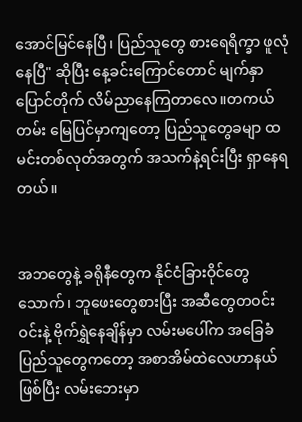အောင်မြင်နေပြီ၊ ပြည်သူတွေ စားရေရိက္ခာ ဖူလုံနေပြီ" ဆိုပြီး နေ့ခင်းကြောင်တောင် မျက်နှာပြောင်တိုက် လိမ်ညာနေကြတာလေ။တကယ်တမ်း မြေပြင်မှာကျတော့ ပြည်သူတွေခမျာ ထမင်းတစ်လုတ်အတွက် အသက်နဲ့ရင်းပြီး ရှာနေရတယ်။


အဘတွေနဲ့ ခရိုနီတွေက နိုင်ငံခြားဝိုင်တွေသောက်၊ ဘူဖေးတွေစားပြီး အဆီတွေတဝင်းဝင်းနဲ့ ဗိုက်ရွှဲနေချိန်မှာ လမ်းမပေါ်က အခြေခံပြည်သူတွေကတော့ အစာအိမ်ထဲလေဟာနယ်ဖြစ်ပြီး လမ်းဘေးမှာ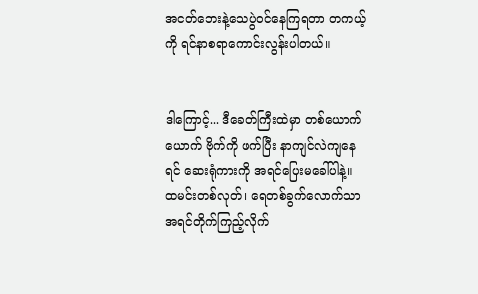အငတ်ဘေးနဲ့သေပွဲဝင်နေကြရတာ တကယ့်ကို ရင်နာစရာကောင်းလွန်းပါတယ်။


ဒါကြောင့်... ဒီခေတ်ကြီးထဲမှာ တစ်ယောက်ယောက် ဗိုက်ကို ဖက်ပြီး နာကျင်လဲကျနေရင် ဆေးရုံကားကို အရင်ပြေးမခေါ်ပါနဲ့။ ထမင်းတစ်လုတ်၊ ရေတစ်ခွက်လောက်သာ အရင်တိုက်ကြည့်လိုက်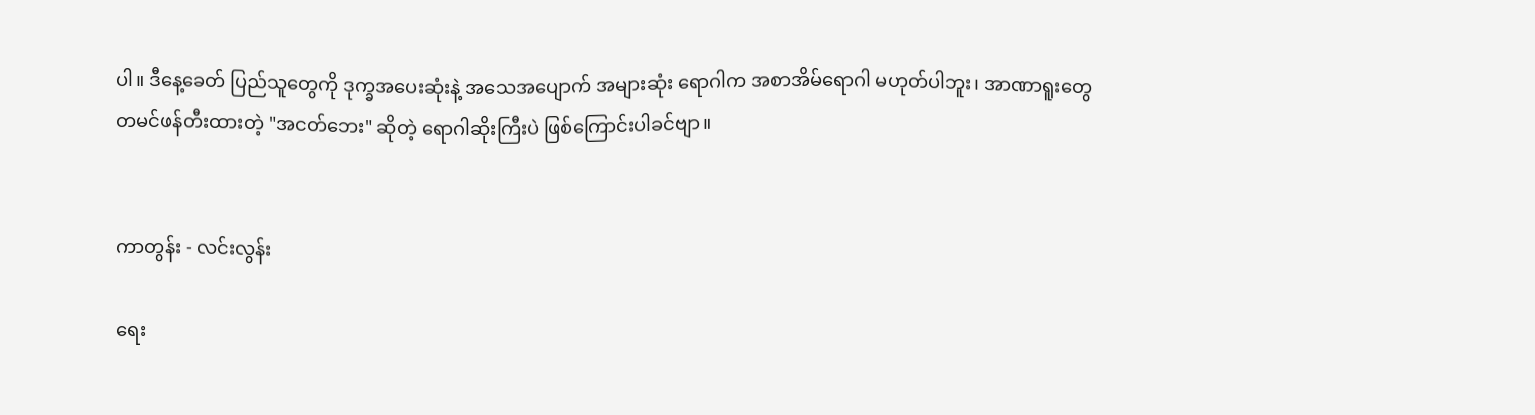ပါ။ ဒီနေ့ခေတ် ပြည်သူတွေကို ဒုက္ခအပေးဆုံးနဲ့ အသေအပျောက် အများဆုံး ရောဂါက အစာအိမ်ရောဂါ မဟုတ်ပါဘူး၊ အာဏာရူးတွေ တမင်ဖန်တီးထားတဲ့ "အငတ်ဘေး" ဆိုတဲ့ ရောဂါဆိုးကြီးပဲ ဖြစ်ကြောင်းပါခင်ဗျာ။


ကာတွန်း - လင်းလွန်း

ရေး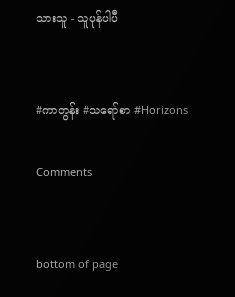သားသူ - သူပုန်ပါပီ


#ကာတွန်း #သရော်စာ #Horizons

Comments


bottom of page